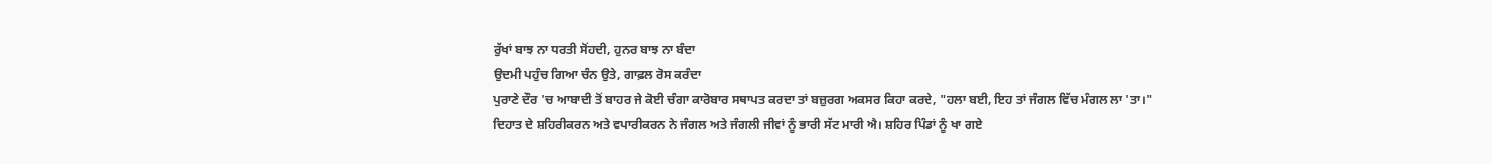ਰੁੱਖਾਂ ਬਾਝ ਨਾ ਧਰਤੀ ਸੋਂਹਦੀ, ਹੁਨਰ ਬਾਝ ਨਾ ਬੰਦਾ
ਉਦਮੀ ਪਹੁੰਚ ਗਿਆ ਚੰਨ ਉਤੇ, ਗਾਫ਼ਲ ਰੋਸ ਕਰੰਦਾ
ਪੁਰਾਣੇ ਦੌਰ 'ਚ ਆਬਾਦੀ ਤੋਂ ਬਾਹਰ ਜੇ ਕੋਈ ਚੰਗਾ ਕਾਰੋਬਾਰ ਸਥਾਪਤ ਕਰਦਾ ਤਾਂ ਬਜ਼ੁਰਗ ਅਕਸਰ ਕਿਹਾ ਕਰਦੇ, "ਹਲਾ ਬਈ, ਇਹ ਤਾਂ ਜੰਗਲ ਵਿੱਚ ਮੰਗਲ ਲਾ 'ਤਾ।" ਦਿਹਾਤ ਦੇ ਸ਼ਹਿਰੀਕਰਨ ਅਤੇ ਵਪਾਰੀਕਰਨ ਨੇ ਜੰਗਲ ਅਤੇ ਜੰਗਲੀ ਜੀਵਾਂ ਨੂੰ ਭਾਰੀ ਸੱਟ ਮਾਰੀ ਐ। ਸ਼ਹਿਰ ਪਿੰਡਾਂ ਨੂੰ ਖਾ ਗਏ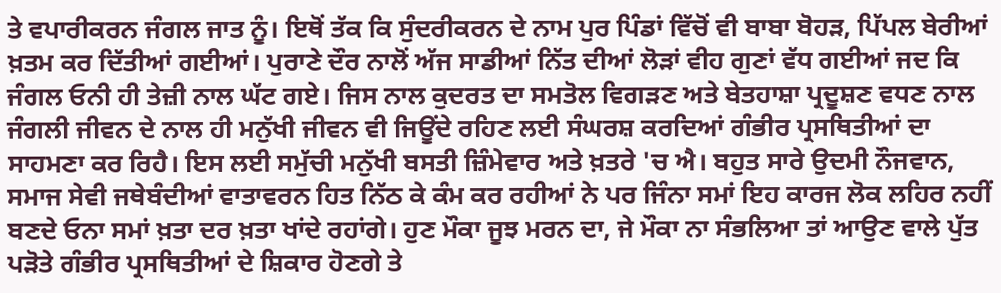ਤੇ ਵਪਾਰੀਕਰਨ ਜੰਗਲ ਜਾਤ ਨੂੰ। ਇਥੋਂ ਤੱਕ ਕਿ ਸੁੰਦਰੀਕਰਨ ਦੇ ਨਾਮ ਪੁਰ ਪਿੰਡਾਂ ਵਿੱਚੋਂ ਵੀ ਬਾਬਾ ਬੋਹੜ, ਪਿੱਪਲ ਬੇਰੀਆਂ ਖ਼ਤਮ ਕਰ ਦਿੱਤੀਆਂ ਗਈਆਂ। ਪੁਰਾਣੇ ਦੌਰ ਨਾਲੋਂ ਅੱਜ ਸਾਡੀਆਂ ਨਿੱਤ ਦੀਆਂ ਲੋੜਾਂ ਵੀਹ ਗੁਣਾਂ ਵੱਧ ਗਈਆਂ ਜਦ ਕਿ ਜੰਗਲ ਓਨੀ ਹੀ ਤੇਜ਼ੀ ਨਾਲ ਘੱਟ ਗਏ। ਜਿਸ ਨਾਲ ਕੁਦਰਤ ਦਾ ਸਮਤੋਲ ਵਿਗੜਣ ਅਤੇ ਬੇਤਹਾਸ਼ਾ ਪ੍ਰਦੂਸ਼ਣ ਵਧਣ ਨਾਲ ਜੰਗਲੀ ਜੀਵਨ ਦੇ ਨਾਲ ਹੀ ਮਨੁੱਖੀ ਜੀਵਨ ਵੀ ਜਿਊਂਦੇ ਰਹਿਣ ਲਈ ਸੰਘਰਸ਼ ਕਰਦਿਆਂ ਗੰਭੀਰ ਪ੍ਰਸਥਿਤੀਆਂ ਦਾ ਸਾਹਮਣਾ ਕਰ ਰਿਹੈ। ਇਸ ਲਈ ਸਮੁੱਚੀ ਮਨੁੱਖੀ ਬਸਤੀ ਜ਼ਿੰਮੇਵਾਰ ਅਤੇ ਖ਼ਤਰੇ 'ਚ ਐ। ਬਹੁਤ ਸਾਰੇ ਉਦਮੀ ਨੌਜਵਾਨ, ਸਮਾਜ ਸੇਵੀ ਜਥੇਬੰਦੀਆਂ ਵਾਤਾਵਰਨ ਹਿਤ ਨਿੱਠ ਕੇ ਕੰਮ ਕਰ ਰਹੀਆਂ ਨੇ ਪਰ ਜਿੰਨਾ ਸਮਾਂ ਇਹ ਕਾਰਜ ਲੋਕ ਲਹਿਰ ਨਹੀਂ ਬਣਦੇ ਓਨਾ ਸਮਾਂ ਖ਼ਤਾ ਦਰ ਖ਼ਤਾ ਖਾਂਦੇ ਰਹਾਂਗੇ। ਹੁਣ ਮੌਕਾ ਜੂਝ ਮਰਨ ਦਾ, ਜੇ ਮੌਕਾ ਨਾ ਸੰਭਲਿਆ ਤਾਂ ਆਉਣ ਵਾਲੇ ਪੁੱਤ ਪੜੋਤੇ ਗੰਭੀਰ ਪ੍ਰਸਥਿਤੀਆਂ ਦੇ ਸ਼ਿਕਾਰ ਹੋਣਗੇ ਤੇ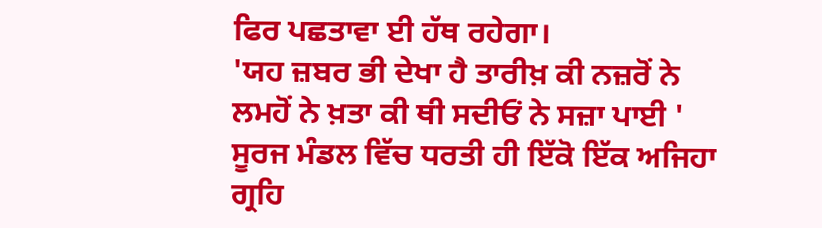ਫਿਰ ਪਛਤਾਵਾ ਈ ਹੱਥ ਰਹੇਗਾ।
'ਯਹ ਜ਼ਬਰ ਭੀ ਦੇਖਾ ਹੈ ਤਾਰੀਖ਼ ਕੀ ਨਜ਼ਰੋਂ ਨੇ
ਲਮਹੋਂ ਨੇ ਖ਼ਤਾ ਕੀ ਥੀ ਸਦੀਓਂ ਨੇ ਸਜ਼ਾ ਪਾਈ '
ਸੂਰਜ ਮੰਡਲ ਵਿੱਚ ਧਰਤੀ ਹੀ ਇੱਕੋ ਇੱਕ ਅਜਿਹਾ ਗ੍ਰਹਿ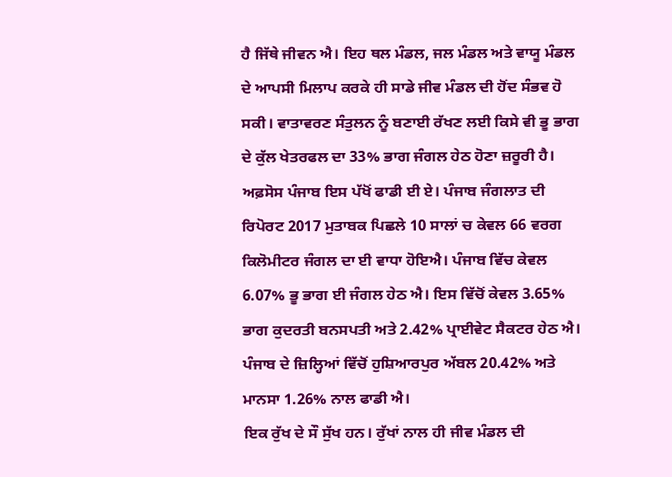ਹੈ ਜਿੱਥੇ ਜੀਵਨ ਐ। ਇਹ ਥਲ ਮੰਡਲ, ਜਲ ਮੰਡਲ ਅਤੇ ਵਾਯੂ ਮੰਡਲ ਦੇ ਆਪਸੀ ਮਿਲਾਪ ਕਰਕੇ ਹੀ ਸਾਡੇ ਜੀਵ ਮੰਡਲ ਦੀ ਹੋਂਦ ਸੰਭਵ ਹੋ ਸਕੀ। ਵਾਤਾਵਰਣ ਸੰਤੁਲਨ ਨੂੰ ਬਣਾਈ ਰੱਖਣ ਲਈ ਕਿਸੇ ਵੀ ਭੂ ਭਾਗ ਦੇ ਕੁੱਲ ਖੇਤਰਫਲ ਦਾ 33% ਭਾਗ ਜੰਗਲ ਹੇਠ ਹੋਣਾ ਜ਼ਰੂਰੀ ਹੈ। ਅਫ਼ਸੋਸ ਪੰਜਾਬ ਇਸ ਪੱਖੋਂ ਫਾਡੀ ਈ ਏ। ਪੰਜਾਬ ਜੰਗਲਾਤ ਦੀ ਰਿਪੋਰਟ 2017 ਮੁਤਾਬਕ ਪਿਛਲੇ 10 ਸਾਲਾਂ ਚ ਕੇਵਲ 66 ਵਰਗ ਕਿਲੋਮੀਟਰ ਜੰਗਲ ਦਾ ਈ ਵਾਧਾ ਹੋਇਐ। ਪੰਜਾਬ ਵਿੱਚ ਕੇਵਲ 6.07% ਭੂ ਭਾਗ ਈ ਜੰਗਲ ਹੇਠ ਐ। ਇਸ ਵਿੱਚੋਂ ਕੇਵਲ 3.65% ਭਾਗ ਕੁਦਰਤੀ ਬਨਸਪਤੀ ਅਤੇ 2.42% ਪ੍ਰਾਈਵੇਟ ਸੈਕਟਰ ਹੇਠ ਐ। ਪੰਜਾਬ ਦੇ ਜ਼ਿਲ੍ਹਿਆਂ ਵਿੱਚੋਂ ਹੁਸ਼ਿਆਰਪੁਰ ਅੱਬਲ 20.42% ਅਤੇ ਮਾਨਸਾ 1.26% ਨਾਲ ਫਾਡੀ ਐ।
ਇਕ ਰੁੱਖ ਦੇ ਸੌ ਸੁੱਖ ਹਨ। ਰੁੱਖਾਂ ਨਾਲ ਹੀ ਜੀਵ ਮੰਡਲ ਦੀ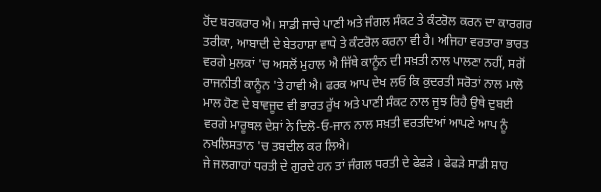ਹੋਂਦ ਬਰਕਰਾਰ ਐ। ਸਾਡੀ ਜਾਚੇ ਪਾਣੀ ਅਤੇ ਜੰਗਲ ਸੰਕਟ ਤੇ ਕੰਟਰੋਲ ਕਰਨ ਦਾ ਕਾਰਗਰ ਤਰੀਕਾ, ਆਬਾਦੀ ਦੇ ਬੇਤਹਾਸ਼ਾ ਵਾਧੇ ਤੇ ਕੰਟਰੋਲ ਕਰਨਾ ਵੀ ਹੈ। ਅਜਿਹਾ ਵਰਤਾਰਾ ਭਾਰਤ ਵਰਗੇ ਮੁਲਕਾਂ 'ਚ ਅਸਲੋਂ ਮੁਹਾਲ ਐ ਜਿੱਥੇ ਕਾਨੂੰਨ ਦੀ ਸਖ਼ਤੀ ਨਾਲ ਪਾਲਣਾ ਨਹੀਂ, ਸਗੋਂ ਰਾਜਨੀਤੀ ਕਾਨੂੰਨ 'ਤੇ ਹਾਵੀ ਐ। ਫਰਕ ਆਪ ਦੇਖ ਲਓ ਕਿ ਕੁਦਰਤੀ ਸਰੋਤਾਂ ਨਾਲ ਮਾਲੋ ਮਾਲ ਹੋਣ ਦੇ ਬਾਵਜੂਦ ਵੀ ਭਾਰਤ ਰੁੱਖ ਅਤੇ ਪਾਣੀ ਸੰਕਟ ਨਾਲ ਜੂਝ ਰਿਹੈ ਉਥੇ ਦੁਬਈ ਵਰਗੇ ਮਾਰੂਥਲ ਦੇਸ਼ਾਂ ਨੇ ਦਿਲੋ-ਓ-ਜਾਨ ਨਾਲ ਸਖ਼ਤੀ ਵਰਤਦਿਆਂ ਆਪਣੇ ਆਪ ਨੂੰ ਨਖਲਿਸਤਾਨ 'ਚ ਤਬਦੀਲ ਕਰ ਲਿਐ।
ਜੇ ਜਲਗਾਹਾਂ ਧਰਤੀ ਦੇ ਗੁਰਦੇ ਹਨ ਤਾਂ ਜੰਗਲ ਧਰਤੀ ਦੇ ਫੇਫੜੇ । ਫੇਫੜੇ ਸਾਡੀ ਸ਼ਾਹ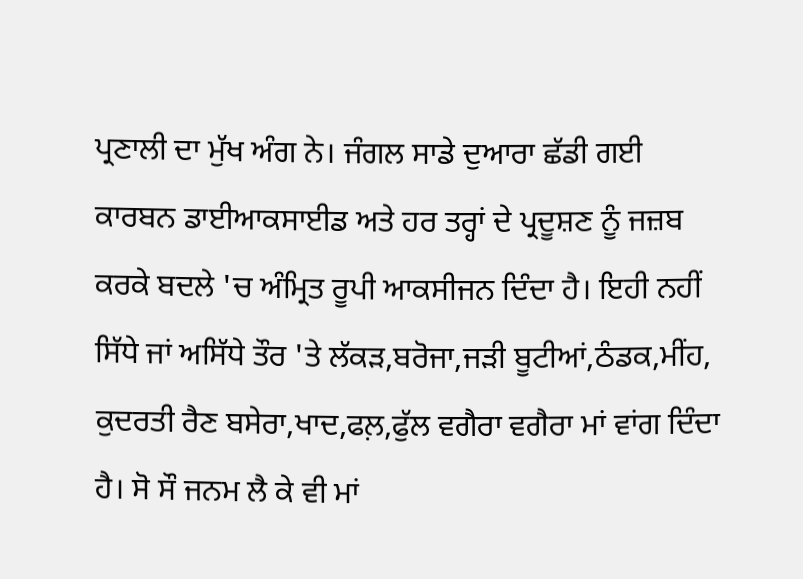ਪ੍ਰਣਾਲੀ ਦਾ ਮੁੱਖ ਅੰਗ ਨੇ। ਜੰਗਲ ਸਾਡੇ ਦੁਆਰਾ ਛੱਡੀ ਗਈ ਕਾਰਬਨ ਡਾਈਆਕਸਾਈਡ ਅਤੇ ਹਰ ਤਰ੍ਹਾਂ ਦੇ ਪ੍ਰਦੂਸ਼ਣ ਨੂੰ ਜਜ਼ਬ ਕਰਕੇ ਬਦਲੇ 'ਚ ਅੰਮ੍ਰਿਤ ਰੂਪੀ ਆਕਸੀਜਨ ਦਿੰਦਾ ਹੈ। ਇਹੀ ਨਹੀਂ ਸਿੱਧੇ ਜਾਂ ਅਸਿੱਧੇ ਤੌਰ 'ਤੇ ਲੱਕੜ,ਬਰੋਜਾ,ਜੜੀ ਬੂਟੀਆਂ,ਠੰਡਕ,ਮੀਂਹ, ਕੁਦਰਤੀ ਰੈਣ ਬਸੇਰਾ,ਖਾਦ,ਫਲ਼,ਫੁੱਲ ਵਗੈਰਾ ਵਗੈਰਾ ਮਾਂ ਵਾਂਗ ਦਿੰਦਾ ਹੈ। ਸੋ ਸੌ ਜਨਮ ਲੈ ਕੇ ਵੀ ਮਾਂ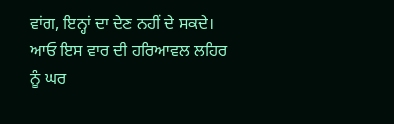ਵਾਂਗ, ਇਨ੍ਹਾਂ ਦਾ ਦੇਣ ਨਹੀਂ ਦੇ ਸਕਦੇ। ਆਓ ਇਸ ਵਾਰ ਦੀ ਹਰਿਆਵਲ ਲਹਿਰ ਨੂੰ ਘਰ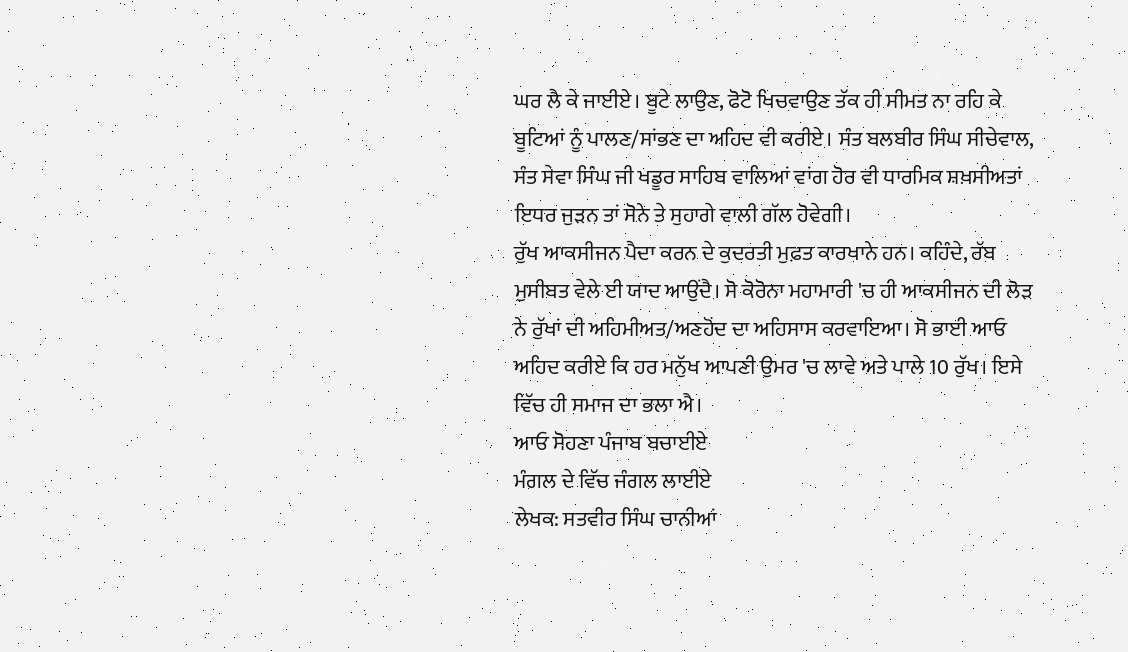ਘਰ ਲੈ ਕੇ ਜਾਈਏ। ਬੂਟੇ ਲਾਉਣ, ਫੋਟੋ ਖਿਚਵਾਉਣ ਤੱਕ ਹੀ ਸੀਮਤ ਨਾ ਰਹਿ ਕੇ ਬੂਟਿਆਂ ਨੂੰ ਪਾਲਣ/ਸਾਂਭਣ ਦਾ ਅਹਿਦ ਵੀ ਕਰੀਏ। ਸੰਤ ਬਲਬੀਰ ਸਿੰਘ ਸੀਚੇਵਾਲ, ਸੰਤ ਸੇਵਾ ਸਿੰਘ ਜੀ ਖਡੂਰ ਸਾਹਿਬ ਵਾਲਿਆਂ ਵਾਂਗ ਹੋਰ ਵੀ ਧਾਰਮਿਕ ਸ਼ਖ਼ਸੀਅਤਾਂ ਇਧਰ ਜੁੜਨ ਤਾਂ ਸੋਨੇ ਤੇ ਸੁਹਾਗੇ ਵਾਲੀ ਗੱਲ ਹੋਵੇਗੀ।
ਰੁੱਖ ਆਕਸੀਜਨ ਪੈਦਾ ਕਰਨ ਦੇ ਕੁਦਰਤੀ ਮੁਫ਼ਤ ਕਾਰਖਾਨੇ ਹਨ। ਕਹਿੰਦੇ, ਰੱਬ ਮੁਸੀਬਤ ਵੇਲੇ ਈ ਯਾਦ ਆਉਂਦੈ। ਸੋ ਕੋਰੋਨਾ ਮਹਾਮਾਰੀ 'ਚ ਹੀ ਆਕਸੀਜਨ ਦੀ ਲੋੜ ਨੇ ਰੁੱਖਾਂ ਦੀ ਅਹਿਮੀਅਤ/ਅਣਹੋਂਦ ਦਾ ਅਹਿਸਾਸ ਕਰਵਾਇਆ। ਸੋ ਭਾਈ ਆਓ ਅਹਿਦ ਕਰੀਏ ਕਿ ਹਰ ਮਨੁੱਖ ਆਪਣੀ ਉਮਰ 'ਚ ਲਾਵੇ ਅਤੇ ਪਾਲੇ 10 ਰੁੱਖ। ਇਸੇ ਵਿੱਚ ਹੀ ਸਮਾਜ ਦਾ ਭਲਾ ਐ।
ਆਓ ਸੋਹਣਾ ਪੰਜਾਬ ਬਚਾਈਏ
ਮੰਗਲ ਦੇ ਵਿੱਚ ਜੰਗਲ ਲਾਈਏ
ਲੇਖਕ: ਸਤਵੀਰ ਸਿੰਘ ਚਾਨੀਆਂ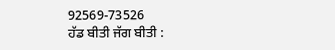92569-73526
ਹੱਡ ਬੀਤੀ ਜੱਗ ਬੀਤੀ :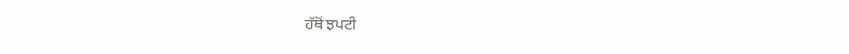ਹੱਥੋਂ ਝਪਟੀ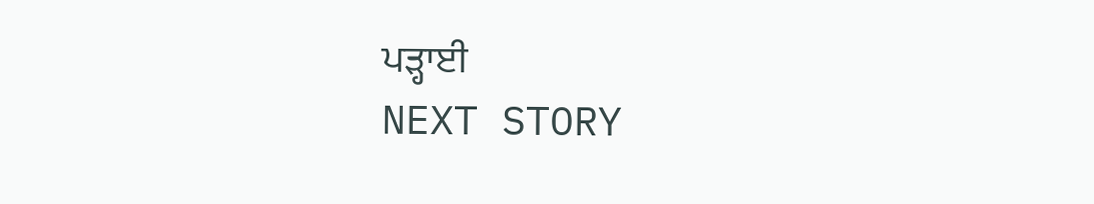ਪੜ੍ਹਾਈ
NEXT STORY